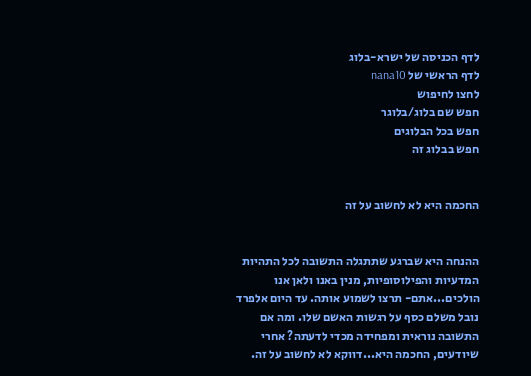לדף הכניסה של ישרא-בלוג
לדף הראשי של nana10
לחצו לחיפוש
חפש שם בלוג/בלוגר
חפש בכל הבלוגים
חפש בבלוג זה


החכמה היא לא לחשוב על זה


ההנחה היא שברגע שתתגלה התשובה לכל התהיות המדעיות והפילוסופיות, מנין באנו ולאן אנו הולכים...אתם- תרצו לשמוע אותה. עד היום אלפרד נובל משלם כסף על רגשות האשם שלו. ומה אם התשובה נוראית ומפחידה מכדי לדעתה? אחרי שיודעים, החכמה היא...דווקא לא לחשוב על זה.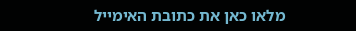מלאו כאן את כתובת האימייל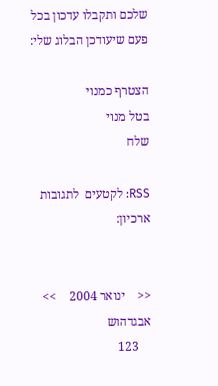שלכם ותקבלו עדכון בכל פעם שיעודכן הבלוג שלי:

הצטרף כמנוי
בטל מנוי
שלח

RSS: לקטעים  לתגובות
ארכיון:


<<    ינואר 2004    >>
אבגדהוש
    123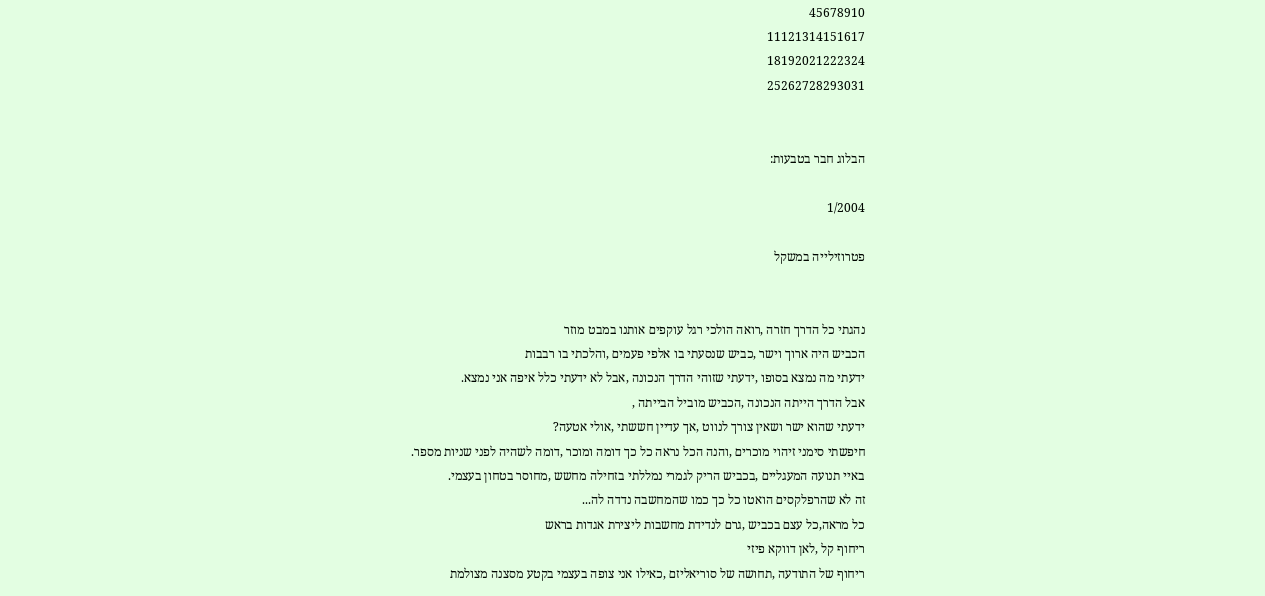45678910
11121314151617
18192021222324
25262728293031


הבלוג חבר בטבעות:

1/2004

פטרוזילייה במשקל


נהגתי כל הדרך חזרה ,רואה הולכי רגל עוקפים אותנו במבט מוזר
הכביש היה ארוך וישר ,כביש שנסעתי בו אלפי פעמים ,והלכתי בו רבבות
ידעתי מה נמצא בסופו ,ידעתי שזוהי הדרך הנכונה ,אבל לא ידעתי כלל איפה אני נמצא.
אבל הדרך הייתה הנכונה ,הכביש מוביל הבייתה ,
ידעתי שהוא ישר ושאין צורך לנווט ,אך עדיין חששתי ,אולי אטעה?
חיפשתי סימני זיהוי מוכרים ,והנה הכל נראה כל כך דומה ומוכר ,דומה לשהיה לפני שניות מספר.
באיי תנועה המעגליים ,בכביש הריק לגמרי נמללתי בזחילה מחשש ,מחוסר בטחון בעצמי.
זה לא שהרפלקסים הואטו כל כך כמו שהמחשבה נדדה לה...
כל מראה,כל עצם בכביש ,גרם לנדידת מחשבות ליצירת אגדות בראש
ריחוף קל ,לאן דווקא פיזי
ריחוף של התודעה ,תחושה של סוריאליזם ,כאילו אני צופה בעצמי בקטע מסצנה מצולמת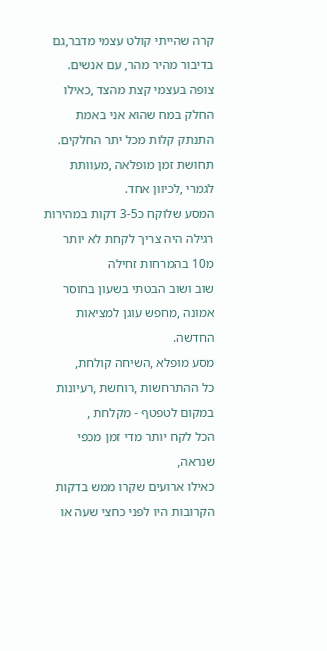קרה שהייתי קולט עצמי מדבר,גם בדיבור מהיר מהר, עם אנשים.
צופה בעצמי קצת מהצד ,כאילו החלק במח שהוא אני באמת התנתק קלות מכל יתר החלקים.
תחושת זמן מופלאה ,מעוותת לגמרי ,לכיוון אחד.
המסע שלוקח כ3-5 דקות במהירות רגילה היה צריך לקחת לא יותר מ10 בהמרחות זחילה
שוב ושוב הבטתי בשעון בחוסר אמונה ,מחפש עוגן למציאות החדשה.
מסע מופלא ,השיחה קולחת,
כל ההתרחשות ,רוחשת ,רעיונות במקום לטפטף - מקלחת ,
הכל לקח יותר מדי זמן מכפי שנראה,
כאילו ארועים שקרו ממש בדקות הקרובות היו לפני כחצי שעה או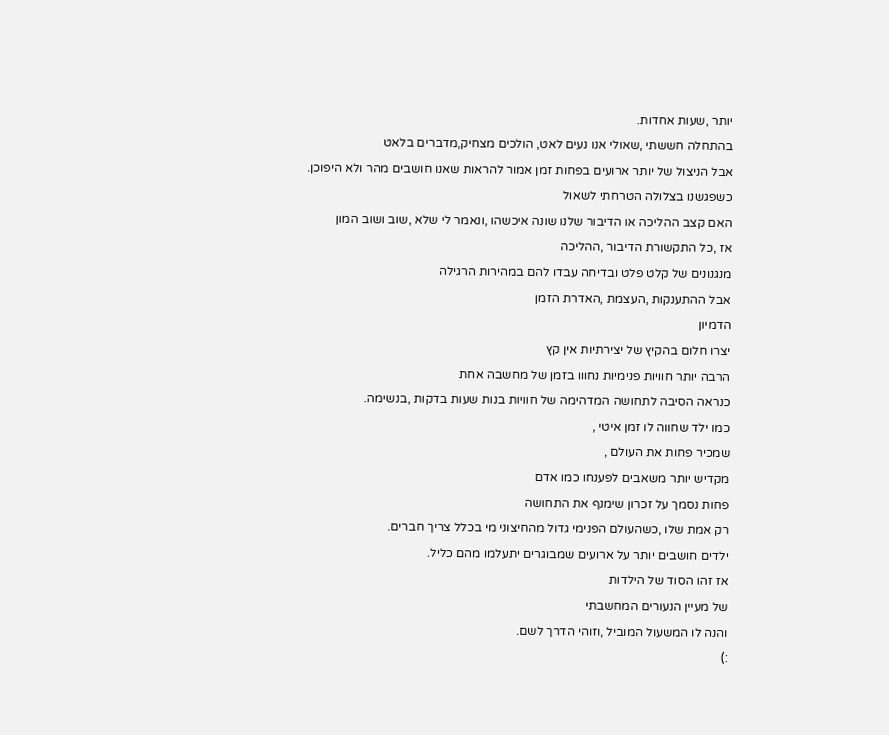יותר ,שעות אחדות.
בהתחלה חששתי ,שאולי אנו נעים לאט, הולכים מצחיק,מדברים בלאט
אבל הניצול של יותר ארועים בפחות זמן אמור להראות שאנו חושבים מהר ולא היפוכן.
כשפגשנו בצלולה הטרחתי לשאול
האם קצב ההליכה או הדיבור שלנו שונה איכשהו ,ונאמר לי שלא ,שוב ושוב המון
אז ,כל התקשורת הדיבור ,ההליכה
מנגנונים של קלט פלט ובדיחה עבדו להם במהירות הרגילה
אבל ההתענקות ,העצמת ,האדרת הזמן
הדמיון
יצרו חלום בהקיץ של יצירתיות אין קץ
הרבה יותר חוויות פנימיות נחווו בזמן של מחשבה אחת
כנראה הסיבה לתחושה המדהימה של חוויות בנות שעות בדקות ,בנשימה.
כמו ילד שחווה לו זמן איטי ,
שמכיר פחות את העולם ,
מקדיש יותר משאבים לפענחו כמו אדם
פחות נסמך על זכרון שימנף את התחושה
רק אמת שלו ,כשהעולם הפנימי גדול מהחיצוני מי בכלל צריך חברים.
ילדים חושבים יותר על ארועים שמבוגרים יתעלמו מהם כליל.
אז זהו הסוד של הילדות
של מעיין הנעורים המחשבתי
והנה לו המשעול המוביל ,וזוהי הדרך לשם.
:)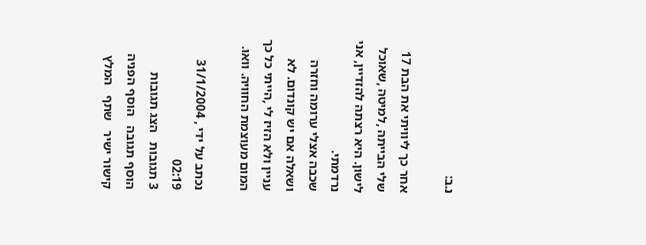נ.ב:

אחר כך ליוויתי את הבת 17 שלי הבייתה ,למיטה ,שאוכל לישון. היא רצתה להזדיין, אני נרדמתי.
שכבה אצלי ערומה וחזרה ושאלה אם יש קונדום. לא עניין ולא הזיז לי ,הייתי כל כך המום מעוצמת החוויה. וואו.

נכתב על ידי , 31/1/2004 02:19
3 תגובות   הצג תגובות    הוסף תגובה   הוסף הפניה   קישור ישיר   שתף   המלץ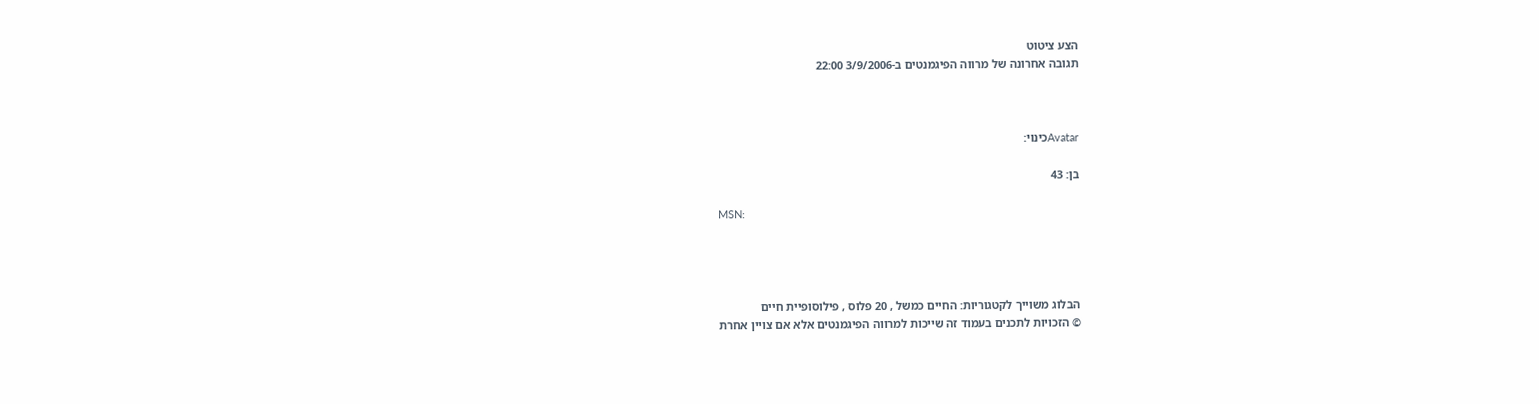הצע ציטוט
תגובה אחרונה של מרווה הפיגמנטים ב-3/9/2006 22:00



Avatarכינוי:

בן: 43

MSN:




הבלוג משוייך לקטגוריות: החיים כמשל , 20 פלוס , פילוסופיית חיים
© הזכויות לתכנים בעמוד זה שייכות למרווה הפיגמנטים אלא אם צויין אחרת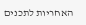האחריות לתכנים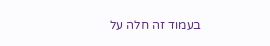בעמוד זה חלה על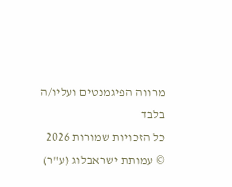מרווה הפיגמנטים ועליו/ה בלבד
כל הזכויות שמורות 2026 © עמותת ישראבלוג (ע"ר)